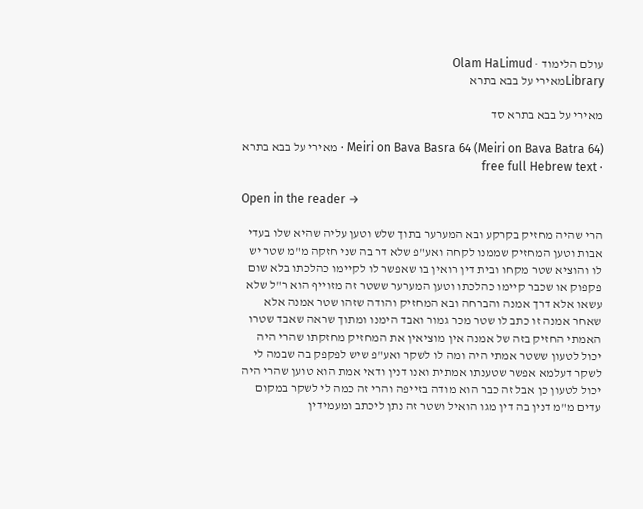עולם הלימוד · Olam HaLimud
Libraryמאירי על בבא בתרא

מאירי על בבא בתרא סד

Meiri on Bava Basra 64 (Meiri on Bava Batra 64) · מאירי על בבא בתרא · free full Hebrew text

Open in the reader →

הרי שהיה מחזיק בקרקע ובא המערער בתוך שלש וטען עליה שהיא שלו בעדי אבות וטען המחזיק שממנו לקחה ואע"פ שלא דר בה שני חזקה מ"מ שטר יש לו והוציא שטר מקחו ובית דין רואין בו שאפשר לו לקיימו כהלכתו בלא שום פקפוק או שכבר קיימו כהלכתו וטען המערער ששטר זה מזוייף הוא ר"ל שלא עשאו אלא דרך אמנה והברחה ובא המחזיק והודה שזהו שטר אמנה אלא שאחר אמנה זו כתב לו שטר מכר גמור ואבד הימנו ומתוך שראה שאבד שטרו האמתי החזיק בזה של אמנה אין מוציאין את המחזיק מחזקתו שהרי היה יכול לטעון ששטר אמתי היה ומה לו לשקר ואע"פ שיש לפקפק בה שבמה לי לשקר דעלמא אפשר שטענתו אמתית ואנו דנין ודאי אמת הוא טוען שהרי היה יכול לטעון כן אבל זה כבר הוא מודה בזייפה והרי זה כמה לי לשקר במקום עדים מ"מ דנין בה דין מגו הואיל ושטר זה נתן ליכתב ומעמידין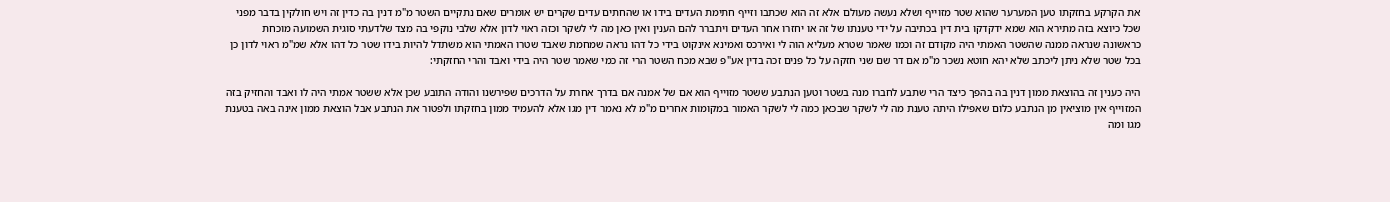את הקרקע בחזקתו טען המערער שהוא שטר מזוייף ושלא נעשה מעולם אלא זה הוא שכתבו וזייף חתימת העדים בידו או שהחתים עדים שקרים יש אומרים שאם נתקיים השטר מ"מ דנין בה כדין זה ויש חולקין בדבר מפני שכל כיוצא בזה מתירא הוא שמא ידקדקו בית דין בכתיבה על ידי טענתו של זה או יחזרו אחר העדים ויתברר להם הענין ואין כאן מה לי לשקר וכזה ראוי לדון אלא שלבי נוקפי בה מצד שלדעתי סוגית השמועה מוכחת כראשונה שנראה ממנה שהשטר האמתי היה מקודם זה וכמו שאמר שטרא מעליא הוה לי ואירכס ואמינא אינקוט בידי כל דהו נראה שמחמת שאבד שטרו האמתי הוא משתדל להיות בידו שטר כל דהו אלא שמ"מ ראוי לדון כן בכל שטר שלא ניתן ליכתב שלא יהא חוטא נשכר מ"מ אם דר שם שני חזקה על כל פנים זכה בדין אע"פ שבא מכח השטר הרי זה כמי שאמר שטר היה בידי ואבד והרי החזקתי:

היה כענין זה בהוצאת ממון דנין בה בהפך כיצד הרי שתבע לחברו מנה בשטר וטען הנתבע ששטר מזוייף הוא אם של אמנה אם בדרך אחרת על הדרכים שפירשנו והודה התובע שכן אלא ששטר אמתי היה לו ואבד והחזיק בזה המזוייף אין מוציאין מן הנתבע כלום שאפילו היתה טענת מה לי לשקר שבכאן כמה לי לשקר האמור במקומות אחרים מ"מ לא נאמר דין מגו אלא להעמיד ממון בחזקתו ולפטור את הנתבע אבל הוצאת ממון אינה באה בטענת מגו ומה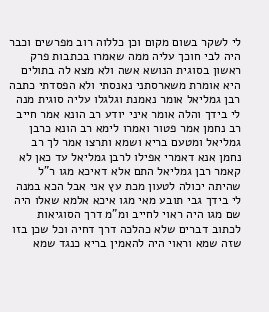לי לשקר בשום מקום וכן כללוה רוב מפרשים וכבר היה לבי חוכך עליה ממה שאמרו בכתבות פרק ראשון בסוגית הנושא אשה ולא מצא לה בתולים היא אומרת משארסתני נאנסתי ולא הפסדתי כתבה רבן גמליאל אומר נאמנת וגלגלו עליה סוגית מנה לי בידך והלה אומר איני יודע רב הונא אמר חייב רב נחמן אמר פטור ואמרו לימא רב הונא כרבן גמליאל ומטעם בריא ושמא ותרצו אמר לך רב נחמן אנא דאמרי אפילו לרבן גמליאל עד כאן לא קאמר רבן גמליאל התם אלא דאיכא מגו ר"ל שהיתה יכולה לטעון מכת עץ אני אבל הכא במנה לי בידך גבי תובע מאי מגו איכא אלמא שאלו היה שם מגו היה ראוי לחייב ומ"מ דרך הסוגיאות לכתוב דברים שלא כהלכה דרך דחיה וכל שכן בזו שזה שמא וראוי היה להאמין בריא כנגד שמא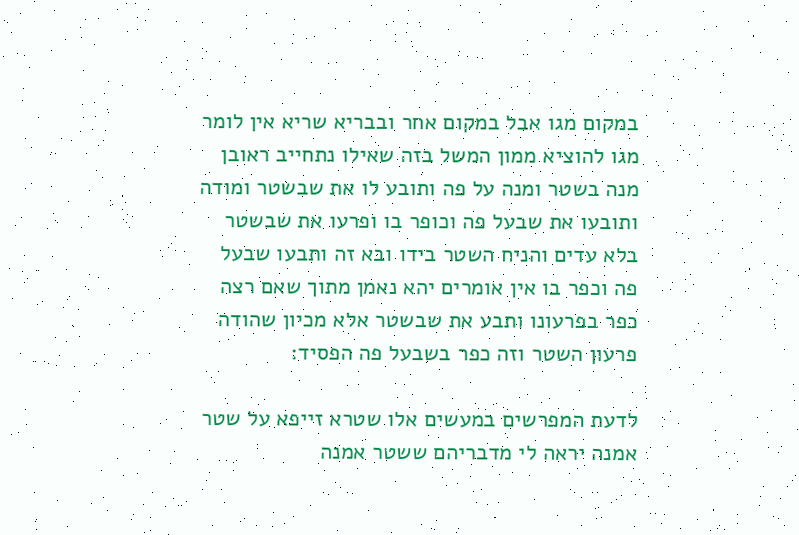במקום מגו אבל במקום אחר ובבריא שריא אין לומר מגו להוציא ממון המשל בזה שאילו נתחייב ראובן מנה בשטר ומנה על פה ותובע לו את שבשטר ומודה ותובעו את שבעל פה וכופר בו ופרעו את שבשטר בלא עדים והניח השטר בידו ובא זה ותבעו שבעל פה וכפר בו אין אומרים יהא נאמן מתוך שאם רצה כפר בפרעונו ותבע את שבשטר אלא מכיון שהודה פרעון השטר וזה כפר בשבעל פה הפסיד:

לדעת המפרשים במעשים אלו שטרא זייפא על שטר אמנה יראה לי מדבריהם ששטר אמנה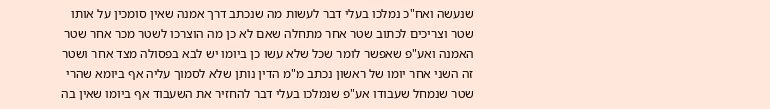שנעשה ואח"כ נמלכו בעלי דבר לעשות מה שנכתב דרך אמנה שאין סומכין על אותו שטר וצריכים לכתוב שטר אחר מתחלה שאם לא כן מה הוצרכו לשטר מכר אחר שטר האמנה ואע"פ שאפשר לומר שכל שלא עשו כן ביומו יש לבא בפסולה מצד אחר ושטר זה השני אחר יומו של ראשון נכתב מ"מ הדין נותן שלא לסמוך עליה אף ביומא שהרי שטר שנמחל שעבודו אע"פ שנמלכו בעלי דבר להחזיר את השעבוד אף ביומו שאין בה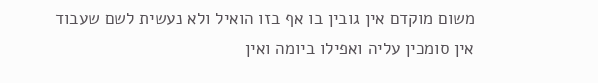משום מוקדם אין גובין בו אף בזו הואיל ולא נעשית לשם שעבוד אין סומכין עליה ואפילו ביומה ואין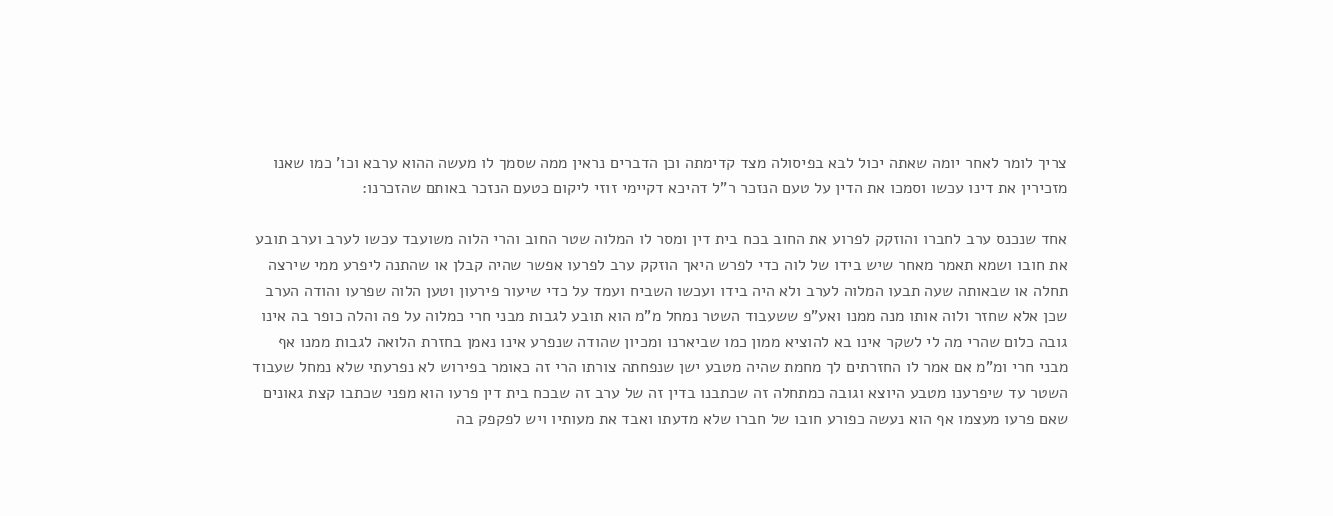צריך לומר לאחר יומה שאתה יכול לבא בפיסולה מצד קדימתה וכן הדברים נראין ממה שסמך לו מעשה ההוא ערבא וכו' כמו שאנו מזכירין את דינו עכשו וסמכו את הדין על טעם הנזכר ר"ל דהיכא דקיימי זוזי ליקום כטעם הנזכר באותם שהזכרנו:

אחד שנכנס ערב לחברו והוזקק לפרוע את החוב בכח בית דין ומסר לו המלוה שטר החוב והרי הלוה משועבד עכשו לערב וערב תובע את חובו ושמא תאמר מאחר שיש בידו של לוה כדי לפרש היאך הוזקק ערב לפרעו אפשר שהיה קבלן או שהתנה ליפרע ממי שירצה תחלה או שבאותה שעה תבעו המלוה לערב ולא היה בידו ועכשו השביח ועמד על כדי שיעור פירעון וטען הלוה שפרעו והודה הערב שכן אלא שחזר ולוה אותו מנה ממנו ואע"פ ששעבוד השטר נמחל מ"מ הוא תובע לגבות מבני חרי כמלוה על פה והלה כופר בה אינו גובה כלום שהרי מה לי לשקר אינו בא להוציא ממון כמו שביארנו ומכיון שהודה שנפרע אינו נאמן בחזרת הלואה לגבות ממנו אף מבני חרי ומ"מ אם אמר לו החזרתים לך מחמת שהיה מטבע ישן שנפחתה צורתו הרי זה כאומר בפירוש לא נפרעתי שלא נמחל שעבוד השטר עד שיפרענו מטבע היוצא וגובה כמתחלה זה שכתבנו בדין זה של ערב זה שבכח בית דין פרעו הוא מפני שכתבו קצת גאונים שאם פרעו מעצמו אף הוא נעשה כפורע חובו של חברו שלא מדעתו ואבד את מעותיו ויש לפקפק בה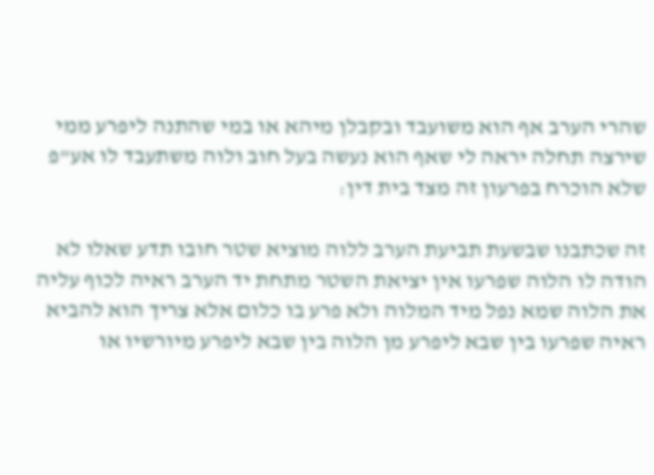שהרי הערב אף הוא משועבד ובקבלן מיהא או במי שהתנה ליפרע ממי שירצה תחלה יראה לי שאף הוא נעשה בעל חוב ולוה משתעבד לו אע"פ שלא הוכרח בפרעון זה מצד בית דין:

זה שכתבנו שבשעת תביעת הערב ללוה מוציא שטר חובו תדע שאלו לא הודה לו הלוה שפרעו אין יציאת השטר מתחת יד הערב ראיה לכוף עליה את הלוה שמא נפל מיד המלוה ולא פרע בו כלום אלא צריך הוא להביא ראיה שפרעו בין שבא ליפרע מן הלוה בין שבא ליפרע מיורשיו או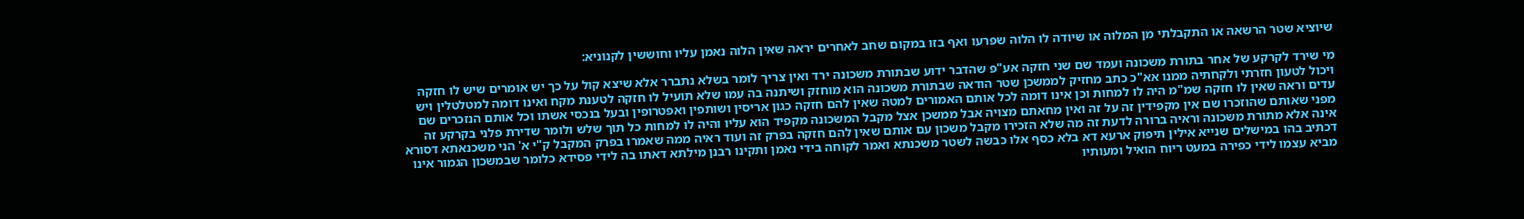שיוציא שטר הרשאה או התקבלתי מן המלוה או שיודה לו הלוה שפרעו ואף בזו במקום שחב לאחרים יראה שאין הלוה נאמן עליו וחוששין לקנוניא:

מי שירד לקרקע של אחר בתורת משכונה ועמד שם שני חזקה אע"פ שהדבר ידוע שבתורת משכונה ירד ואין צריך לומר בשלא נתברר אלא שיצא קול על כך יש אומרים שיש לו חזקה ויכול לטעון חזרתי ולקחתיה ממנו אא"כ כתב מחזיק לממשכן שטר הודאה שבתורת משכונה הוא מוחזק ושיתנה בה עמו שלא תועיל לו חזקה לטענת מקח ואינו דומה למטלטלין ויש עדים וראה שאין לו חזקה שמ"מ היה לו למחות וכן אינו דומה לכל אותם האמורים למטה שאין להם חזקה כגון אריסין ושותפין ואפטרופין ובעל בנכסי אשתו וכל אותם הנזכרים שם מפני שאותם שהוזכרו שם אין מקפידין זה על זה ואין מחאתם מצויה אבל ממשכן אצל מקבל המשכונה מקפיד הוא עליו והיה לו למחות כל תוך שלש ולומר שדירת פלני בקרקע זה אינה אלא מתורת משכונה וראיה ברורה לדעת זה מה שלא הזכירו מקבל משכון עם אותם שאין להם חזקה בפרק זה ועוד ראיה ממה שאמרו בפרק המקבל ק"י א' הני משכנאתא דסורא דכתיב בהו במישלים שנייא אילין תיפוק ארעא דא בלא כסף אלו כבשה לשטר משכנתא ואמר לקוחה בידי נאמן ותקינו רבנן מילתא דאתו בה לידי פסידא כלומר שבמשכון הגמור אינו מביא עצמו לידי כפירה במעט ריוח הואיל ומעותיו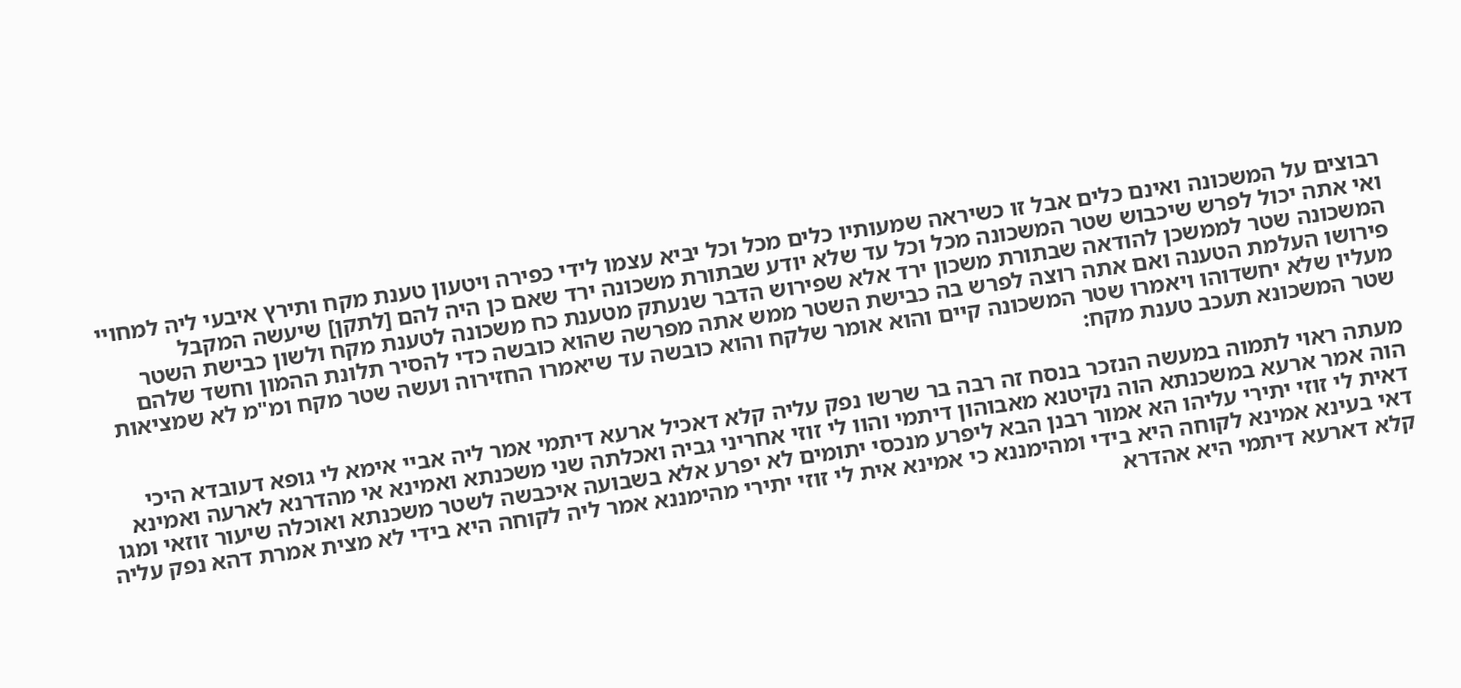רבוצים על המשכונה ואינם כלים אבל זו כשיראה שמעותיו כלים מכל וכל יביא עצמו לידי כפירה ויטעון טענת מקח ותירץ איבעי ליה למחויי ואי אתה יכול לפרש שיכבוש שטר המשכונה מכל וכל עד שלא יודע שבתורת משכונה ירד שאם כן היה להם [לתקן] שיעשה המקבל המשכונה שטר לממשכן להודאה שבתורת משכון ירד אלא שפירוש הדבר שנעתק מטענת כח משכונה לטענת מקח ולשון כבישת השטר פירושו העלמת הטענה ואם אתה רוצה לפרש בה כבישת השטר ממש אתה מפרשה שהוא כובשה כדי להסיר תלונת ההמון וחשד שלהם מעליו שלא יחשדוהו ויאמרו שטר המשכונה קיים והוא אומר שלקח והוא כובשה עד שיאמרו החזירוה ועשה שטר מקח ומ"מ לא שמציאות שטר המשכונא תעכב טענת מקח:

מעתה ראוי לתמוה במעשה הנזכר בנסח זה רבה בר שרשו נפק עליה קלא דאכיל ארעא דיתמי אמר ליה אביי אימא לי גופא דעובדא היכי הוה אמר ארעא במשכנתא הוה נקיטנא מאבוהון דיתמי והוו לי זוזי אחריני גביה ואכלתה שני משכנתא ואמינא אי מהדרנא לארעה ואמינא דאית לי זוזי יתירי עליהו הא אמור רבנן הבא ליפרע מנכסי יתומים לא יפרע אלא בשבועה איכבשה לשטר משכנתא ואוכלה שיעור זוזאי ומגו דאי בעינא אמינא לקוחה היא בידי ומהימננא כי אמינא אית לי זוזי יתירי מהימננא אמר ליה לקוחה היא בידי לא מצית אמרת דהא נפק עליה קלא דארעא דיתמי היא אהדרא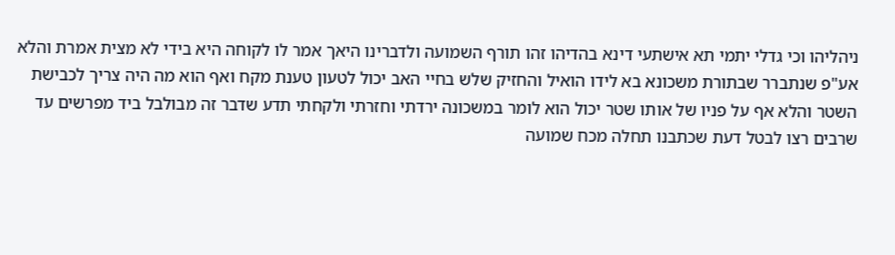ניהליהו וכי גדלי יתמי תא אישתעי דינא בהדיהו זהו תורף השמועה ולדברינו היאך אמר לו לקוחה היא בידי לא מצית אמרת והלא אע"פ שנתברר שבתורת משכונא בא לידו הואיל והחזיק שלש בחיי האב יכול לטעון טענת מקח ואף הוא מה היה צריך לכבישת השטר והלא אף על פניו של אותו שטר יכול הוא לומר במשכונה ירדתי וחזרתי ולקחתי תדע שדבר זה מבולבל ביד מפרשים עד שרבים רצו לבטל דעת שכתבנו תחלה מכח שמועה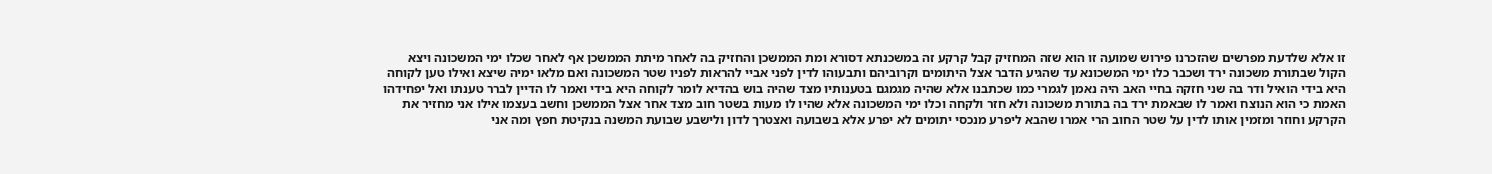זו אלא שלדעת מפרשים שהזכרנו פירוש שמועה זו הוא שזה המחזיק קבל קרקע זה במשכנתא דסורא ומת הממשכן והחזיק בה לאחר מיתת הממשכן אף לאחר שכלו ימי המשכונה ויצא הקול שבתורת משכונה ירד ושכבר כלו ימי המשכונא עד שהגיע הדבר אצל היתומים וקרוביהם ותבעוהו לדין לפני אביי להראות לפניו שטר המשכונה ואם מלאו ימיה שיצא ואילו טען לקוחה היא בידי הואיל ודר בה שני חזקה בחיי האב היה נאמן לגמרי כמו שכתבנו אלא שהיה מגמגם בטענותיו מצד שהיה בוש בהדיא לומר לקוחה היא בידי ואמר לו הדיין לברר טענתו ואל יפחידהו האמת כי הוא הנוצח ואמר לו שבאמת ירד בה בתורת משכונה ולא חזר ולקחה וכלו ימי המשכונה אלא שהיו לו מעות בשטר חוב מצד אחר אצל הממשכן וחשב בעצמו אילו אני מחזיר את הקרקע וחוזר ומזמין אותו לדין על שטר החוב הרי אמרו שהבא ליפרע מנכסי יתומים לא יפרע אלא בשבועה ואצטרך לדון ולישבע שבועת המשנה בנקיטת חפץ ומה אני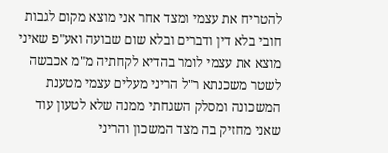להטריח את עצמי ומצד אחר אני מוצא מקום לגבות חובי בלא דין ודברים ובלא שום שבועה ואע"פ שאיני מוצא את עצמי לומר בהדיא לקחתיה מ"מ אכבשה לשטר משכנתא ר"ל הריני מעלים עצמי מטענת המשכונה ומסלק השגחתי ממנה שלא לטעון עוד שאני מחזיק בה מצד המשכון והריני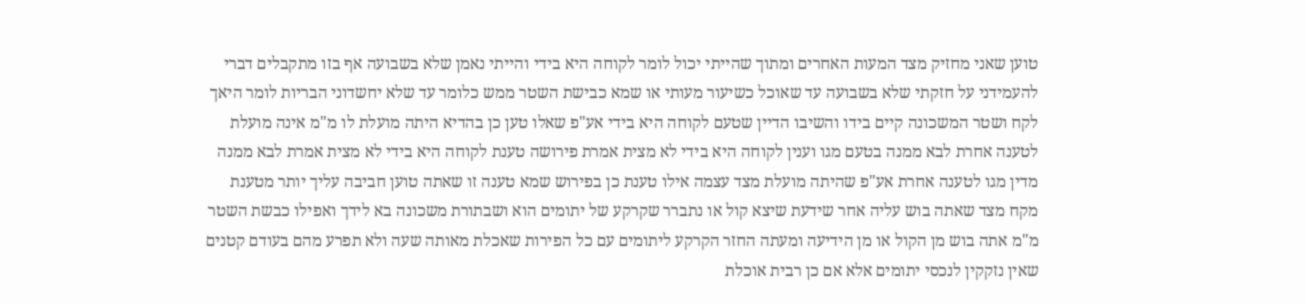טוען שאני מחזיק מצד המעות האחרים ומתוך שהייתי יכול לומר לקוחה היא בידי והייתי נאמן שלא בשבועה אף בזו מתקבלים דברי להעמידני על חזקתי שלא בשבועה עד שאוכל כשיעור מעותי או שמא כבישת השטר ממש כלומר עד שלא יחשדוני הבריות לומר היאך לקח ושטר המשכונה קיים בידו והשיבו הדיין שטעם לקוחה היא בידי אע"פ שאלו טען כן בהדיא היתה מועלת לו מ"מ אינה מועלת לטענה אחרת לבא ממנה בטעם מגו וענין לקוחה היא בידי לא מצית אמרת פירושה טענת לקוחה היא בידי לא מצית אמרת לבא ממנה מדין מגו לטענה אחרת אע"פ שהיתה מועלת מצד עצמה אילו טענת כן בפירוש שמא טענה זו שאתה טוען חביבה עליך יותר מטענת מקח מצד שאתה בוש עליה אחר שידעת שיצא קול או נתברר שקרקע של יתומים הוא ושבתורת משכונה בא לידך ואפילו כבשת השטר מ"מ אתה בוש מן הקול או מן הידיעה ומעתה החזר הקרקע ליתומים עם כל הפירות שאכלת מאותה שעה ולא תפרע מהם בעודם קטנים שאין נזקקין לנכסי יתומים אלא אם כן רבית אוכלת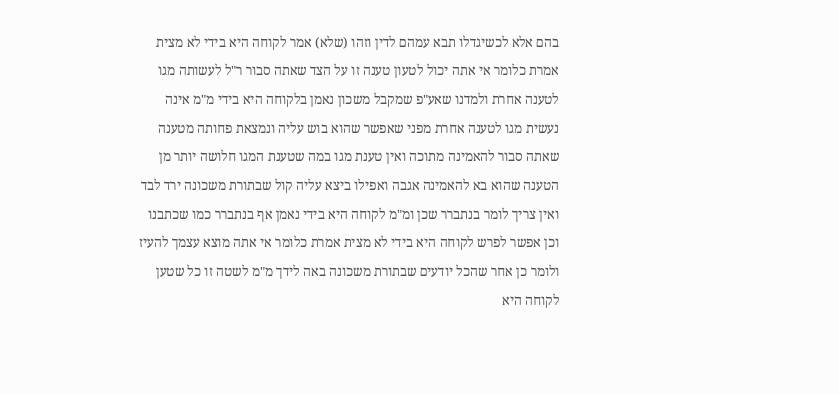בהם אלא לכשיגדלו תבא עמהם לדין וזהו (שלא) אמר לקוחה היא בידי לא מצית אמרת כלומר אי אתה יכול לטעון טענה זו על הצד שאתה סבור ר"ל לעשותה מגו לטענה אחרת ולמדנו שאע"פ שמקבל משכון נאמן בלקוחה היא בידי מ"מ אינה נעשית מגו לטענה אחרת מפני שאפשר שהוא בוש עליה ונמצאת פחותה מטענה שאתה סבור להאמינה מתוכה ואין טענת מגו במה שטענת המגו חלושה יותר מן הטענה שהוא בא להאמינה אגבה ואפילו ביצא עליה קול שבתורת משכונה ירד לבד ואין צריך לומר בנתברר שכן ומ"מ לקוחה היא בידי נאמן אף בנתברר כמו שכתבנו וכן אפשר לפרש לקוחה היא בידי לא מצית אמרת כלומר אי אתה מוצא עצמך להעיז ולומר כן אחר שהכל יודעים שבתורת משכונה באה לידך מ"מ לשטה זו כל שטען לקוחה היא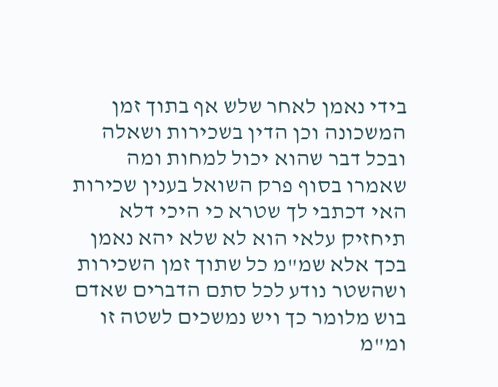בידי נאמן לאחר שלש אף בתוך זמן המשכונה וכן הדין בשכירות ושאלה ובכל דבר שהוא יכול למחות ומה שאמרו בסוף פרק השואל בענין שכירות האי דכתבי לך שטרא כי היכי דלא תיחזיק עלאי הוא לא שלא יהא נאמן בכך אלא שמ"מ כל שתוך זמן השכירות ושהשטר נודע לכל סתם הדברים שאדם בוש מלומר כך ויש נמשכים לשטה זו ומ"מ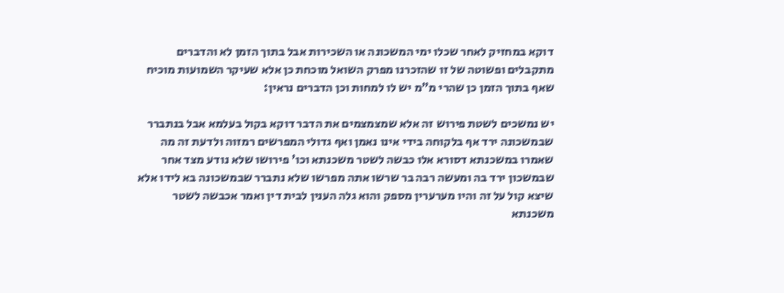דוקא במחזיק לאחר שכלו ימי המשכונה או השכירות אבל בתוך הזמן לא והדברים מתקבלים ופשוטה של זו שהזכרנו מפרק השואל מוכחת כן אלא שעיקר השמועות מוכיח שאף בתוך הזמן כן שהרי מ"מ יש לו למחות וכן הדברים נראין:

יש נמשכים לשטת פירוש זה אלא שמצמצמים את הדבר דוקא בקול בעלמא אבל בנתברר שבמשכונה ירד אף בלקוחה בידי אינו נאמן ואף גדולי המפרשים רמזוה ולדעת זה מה שאמרו במשכנתא דסורא אלו כבשה לשטר משכנתא וכו' פירושו שלא נודע מצד אחר שבמשכון ירד בה ומעשה רבה בר שרשו אתה מפרשו שלא נתברר שבמשכונה בא לידו אלא שיצא קול על זה והיו מערערין מספק והוא גלה הענין לבית דין ואמר אכבשה לשטר משכנתא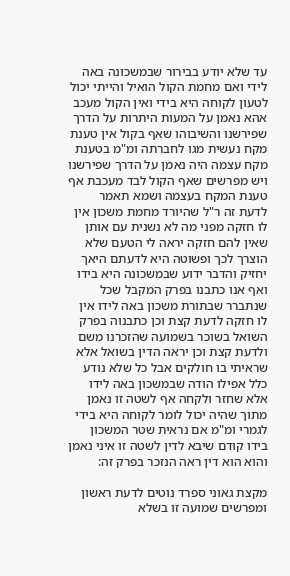עד שלא יודע בבירור שבמשכונה באה לידי ואם מחמת הקול הואיל והייתי יכול לטעון לקוחה היא בידי ואין הקול מעכב אהא נאמן על המעות היתרות על הדרך שפירשנו והשיבוהו שאף בקול אין טענת מקח נעשית מגו לחברתה ומ"מ בטענת מקח עצמה היה נאמן על הדרך שפירשנו ויש מפרשים שאף הקול לבד מעכבת אף טענת המקח בעצמה ושמא תאמר לדעת זה ר"ל שהיורד מחמת משכון אין לו חזקה מפני מה לא נשנית עם אותן שאין להם חזקה יראה לי הטעם שלא הוצרך לכך ופשוטה היא לדעתם היאך יחזיק והדבר ידוע שבמשכונה היא בידו ואף אנו כתבנו בפרק המקבל שכל שנתברר שבתורת משכון באה לידו אין לו חזקה לדעת קצת וכן כתבנוה בפרק השואל בשוכר בשמועה שהזכרנו משם ולדעת קצת וכן יראה הדין בשואל אלא שראיתי בו חולקים אבל כל שלא נודע כלל אפילו הודה שבמשכון באה לידו אלא שחזר ולקחה אף לשטה זו נאמן מתוך שהיה יכול לומר לקוחה היא בידי לגמרי ומ"מ אם נראית שטר המשכון בידו קודם שיבא לדין לשטה זו איני נאמן והוא הוא דין ראה הנזכר בפרק זה:

מקצת גאוני ספרד נוטים לדעת ראשון ומפרשים שמועה זו בשלא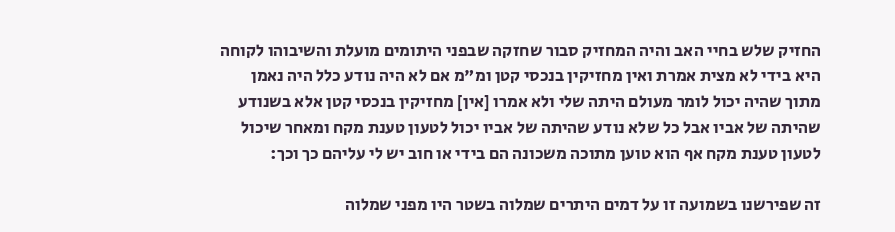החזיק שלש בחיי האב והיה המחזיק סבור שחזקה שבפני היתומים מועלת והשיבוהו לקוחה היא בידי לא מצית אמרת ואין מחזיקין בנכסי קטן ומ"מ אם לא היה נודע כלל היה נאמן מתוך שהיה יכול לומר מעולם היתה שלי ולא אמרו [אין] מחזיקין בנכסי קטן אלא בשנודע שהיתה של אביו אבל כל שלא נודע שהיתה של אביו יכול לטעון טענת מקח ומאחר שיכול לטעון טענת מקח אף הוא טוען מתוכה משכונה הם בידי או חוב יש לי עליהם כך וכך:

זה שפירשנו בשמועה זו על דמים היתרים שמלוה בשטר היו מפני שמלוה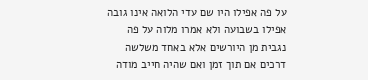על פה אפילו היו שם עדי הלואה אינו גובה אפילו בשבועה ולא אמרו מלוה על פה נגבית מן היורשים אלא באחד משלשה דרכים אם תוך זמן ואם שהיה חייב מודה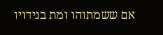אם ששמתוהו ומת בנידויו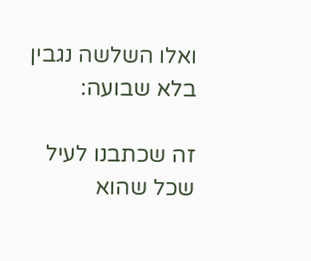ואלו השלשה נגבין בלא שבועה:

זה שכתבנו לעיל שכל שהוא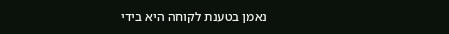נאמן בטענת לקוחה היא בידי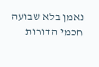נאמן בלא שבועה חכמי הדורות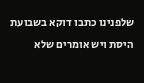שלפנינו כתבו דוקא בשבועת היסת ויש אומרים שלא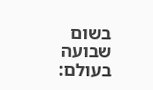בשום שבועה בעולם: